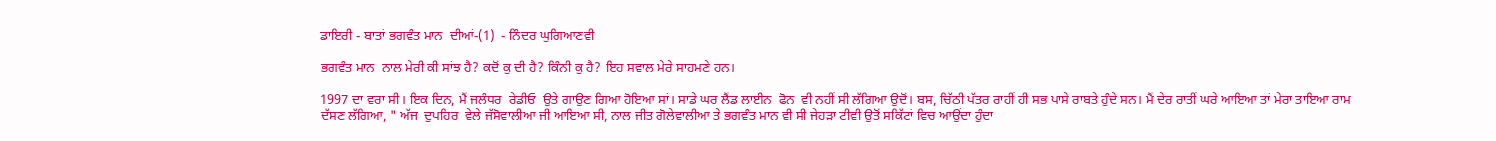ਡਾਇਰੀ - ਬਾਤਾਂ ਭਗਵੰਤ ਮਾਨ  ਦੀਆਂ-(1)  - ਨਿੰਦਰ ਘੁਗਿਆਣਵੀ

ਭਗਵੰਤ ਮਾਨ  ਨਾਲ ਮੇਰੀ ਕੀ ਸਾਂਝ ਹੈ? ਕਦੋਂ ਕੁ ਦੀ ਹੈ? ਕਿੰਨੀ ਕੁ ਹੈ? ਇਹ ਸਵਾਲ ਮੇਰੇ ਸਾਹਮਣੇ ਹਨ।

1997 ਦਾ ਵਰਾ ਸੀ। ਇਕ ਦਿਨ, ਮੈਂ ਜਲੰਧਰ  ਰੇਡੀਓ  ਉਤੇ ਗਾਉਣ ਗਿਆ ਹੋਇਆ ਸਾਂ। ਸਾਡੇ ਘਰ ਲੈਂਡ ਲਾਈਨ  ਫੋਨ  ਵੀ ਨਹੀਂ ਸੀ ਲੱਗਿਆ ਉਦੋਂ। ਬਸ, ਚਿੱਠੀ ਪੱਤਰ ਰਾਹੀਂ ਹੀ ਸਭ ਪਾਸੇ ਰਾਬਤੇ ਹੁੰਦੇ ਸਨ। ਮੈਂ ਦੇਰ ਰਾਤੀਂ ਘਰੇ ਆਇਆ ਤਾਂ ਮੇਰਾ ਤਾਇਆ ਰਾਮ ਦੱਸਣ ਲੱਗਿਆ, " ਅੱਜ  ਦੁਪਹਿਰ  ਵੇਲੇ ਜੱਸੋਵਾਲੀਆ ਜੀ ਆਇਆ ਸੀ, ਨਾਲ ਜੀਤ ਗੋਲੇਵਾਲੀਆ ਤੇ ਭਗਵੰਤ ਮਾਨ ਵੀ ਸੀ ਜੇਹੜਾ ਟੀਵੀ ਉਤੋਂ ਸਕਿੱਟਾਂ ਵਿਚ ਆਉਂਦਾ ਹੁੰਦਾ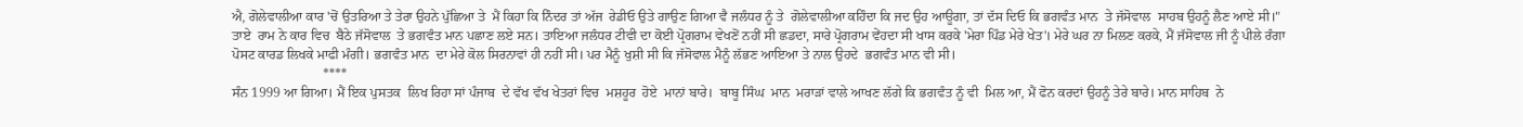ਐ, ਗੋਲੇਵਾਲੀਆ ਕਾਰ 'ਚੋਂ ਉਤਰਿਆ ਤੇ ਤੇਰਾ ਉਹਨੇ ਪੁੱਛਿਆ ਤੇ  ਮੈਂ ਕਿਹਾ ਕਿ ਨਿੰਦਰ ਤਾਂ ਅੱਜ  ਰੇਡੀਓ ਉਤੇ ਗਾਉਣ ਗਿਆ ਵੈ ਜਲੰਧਰ ਨੂੰ ਤੇ  ਗੋਲੇਵਾਲੀਆ ਕਹਿੰਦਾ ਕਿ ਜਦ ਉਹ ਆਊਗਾ, ਤਾਂ ਦੱਸ ਦਿਓ ਕਿ ਭਗਵੰਤ ਮਾਨ  ਤੇ ਜੱਸੋਵਾਲ  ਸਾਹਬ ਉਹਨੂੰ ਲੈਣ ਆਏ ਸੀ।"
ਤਾਏ  ਰਾਮ ਨੇ ਕਾਰ ਵਿਚ  ਬੈਠੇ ਜੱਸੋਵਾਲ  ਤੇ ਭਗਵੰਤ ਮਾਨ ਪਛਾਣ ਲਏ ਸਨ। ਤਾਇਆ ਜਲੰਧਰ ਟੀਵੀ ਦਾ ਕੋਈ ਪ੍ਰੋਗਰਾਮ ਵੇਖਣੋਂ ਨਹੀਂ ਸੀ ਛਡਦਾ, ਸਾਰੇ ਪ੍ਰੋਗਰਾਮ ਵੇਂਹਦਾ ਸੀ ਖਾਸ ਕਰਕੇ 'ਮੇਰਾ ਪਿੰਡ ਮੇਰੇ ਖੇਤ'। ਮੇਰੇ ਘਰ ਨਾ ਮਿਲਣ ਕਰਕੇ, ਮੈਂ ਜੱਸੋਵਾਲ ਜੀ ਨੂੰ ਪੀਲੇ ਰੰਗਾ ਪੋਸਟ ਕਾਰਡ ਲਿਖਕੇ ਮਾਫੀ ਮੰਗੀ। ਭਗਵੰਤ ਮਾਨ  ਦਾ ਮੇਰੇ ਕੋਲ ਸਿਰਨਾਵਾਂ ਹੀ ਨਹੀਂ ਸੀ। ਪਰ ਮੈਨੂੰ ਖੁਸ਼ੀ ਸੀ ਕਿ ਜੱਸੋਵਾਲ ਮੈਨੂੰ ਲੱਭਣ ਆਇਆ ਤੇ ਨਾਲ ਉਹਦੇ  ਭਗਵੰਤ ਮਾਨ ਵੀ ਸੀ।
                           ****
ਸੰਨ 1999 ਆ ਗਿਆ। ਮੈਂ ਇਕ ਪੁਸਤਕ  ਲਿਖ ਰਿਹਾ ਸਾਂ ਪੰਜਾਬ  ਦੇ ਵੱਖ ਵੱਖ ਖੇਤਰਾਂ ਵਿਚ  ਮਸ਼ਹੂਰ  ਹੋਏ  ਮਾਨਾਂ ਬਾਰੇ।  ਬਾਬੂ ਸਿੰਘ  ਮਾਨ  ਮਰਾੜਾਂ ਵਾਲੇ ਆਖਣ ਲੱਗੇ ਕਿ ਭਗਵੰਤ ਨੂੰ ਵੀ  ਮਿਲ ਆ, ਮੈਂ ਫੋਨ ਕਰਦਾਂ ਉਹਨੂੰ ਤੇਰੇ ਬਾਰੇ। ਮਾਨ ਸਾਹਿਬ  ਨੇ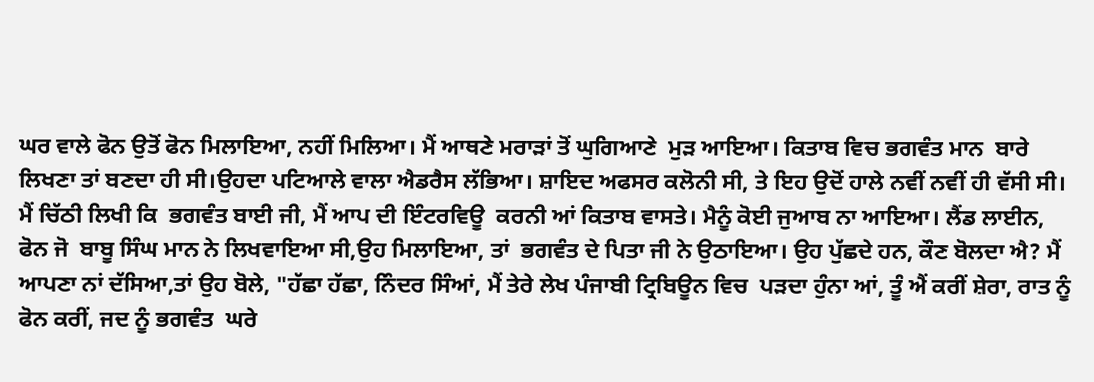ਘਰ ਵਾਲੇ ਫੋਨ ਉਤੋਂ ਫੋਨ ਮਿਲਾਇਆ, ਨਹੀਂ ਮਿਲਿਆ। ਮੈਂ ਆਥਣੇ ਮਰਾੜਾਂ ਤੋਂ ਘੁਗਿਆਣੇ  ਮੁੜ ਆਇਆ। ਕਿਤਾਬ ਵਿਚ ਭਗਵੰਤ ਮਾਨ  ਬਾਰੇ ਲਿਖਣਾ ਤਾਂ ਬਣਦਾ ਹੀ ਸੀ।ਉਹਦਾ ਪਟਿਆਲੇ ਵਾਲਾ ਐਡਰੈਸ ਲੱਭਿਆ। ਸ਼ਾਇਦ ਅਫਸਰ ਕਲੋਨੀ ਸੀ, ਤੇ ਇਹ ਉਦੋਂ ਹਾਲੇ ਨਵੀਂ ਨਵੀਂ ਹੀ ਵੱਸੀ ਸੀ। ਮੈਂ ਚਿੱਠੀ ਲਿਖੀ ਕਿ  ਭਗਵੰਤ ਬਾਈ ਜੀ, ਮੈਂ ਆਪ ਦੀ ਇੰਟਰਵਿਊ  ਕਰਨੀ ਆਂ ਕਿਤਾਬ ਵਾਸਤੇ। ਮੈਨੂੰ ਕੋਈ ਜੁਆਬ ਨਾ ਆਇਆ। ਲੈਂਡ ਲਾਈਨ, ਫੋਨ ਜੋ  ਬਾਬੂ ਸਿੰਘ ਮਾਨ ਨੇ ਲਿਖਵਾਇਆ ਸੀ,ਉਹ ਮਿਲਾਇਆ, ਤਾਂ  ਭਗਵੰਤ ਦੇ ਪਿਤਾ ਜੀ ਨੇ ਉਠਾਇਆ। ਉਹ ਪੁੱਛਦੇ ਹਨ, ਕੌਣ ਬੋਲਦਾ ਐ? ਮੈਂ ਆਪਣਾ ਨਾਂ ਦੱਸਿਆ,ਤਾਂ ਉਹ ਬੋਲੇ, "ਹੱਛਾ ਹੱਛਾ, ਨਿੰਦਰ ਸਿੰਆਂ, ਮੈਂ ਤੇਰੇ ਲੇਖ ਪੰਜਾਬੀ ਟ੍ਰਿਬਿਊਨ ਵਿਚ  ਪੜਦਾ ਹੁੰਨਾ ਆਂ, ਤੂੰ ਐਂ ਕਰੀਂ ਸ਼ੇਰਾ, ਰਾਤ ਨੂੰ ਫੋਨ ਕਰੀਂ, ਜਦ ਨੂੰ ਭਗਵੰਤ  ਘਰੇ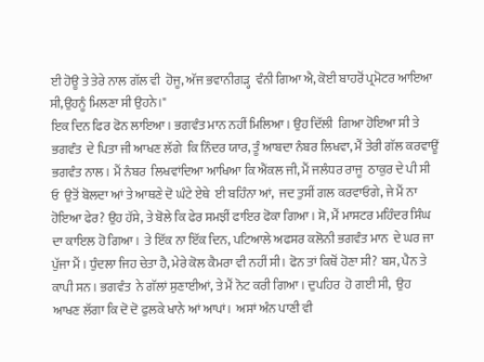ਈ ਹੋਊ ਤੇ ਤੇਰੇ ਨਾਲ ਗੱਲ ਵੀ  ਹੋਜੂ, ਅੱਜ ਭਵਾਨੀਗੜ੍ਹ  ਵੰਨੀ ਗਿਆ ਐ, ਕੋਈ ਬਾਹਰੋਂ ਪ੍ਰਮੋਟਰ ਆਇਆ ਸੀ,ਉਹਨੂੰ ਮਿਲਣਾ ਸੀ ਉਹਨੇ।"
ਇਕ ਦਿਨ ਫਿਰ ਫੋਨ ਲਾਇਆ। ਭਗਵੰਤ ਮਾਨ ਨਹੀਂ ਮਿਲਿਆ। ਉਹ ਦਿੱਲੀ  ਗਿਆ ਹੋਇਆ ਸੀ ਤੇ ਭਗਵੰਤ  ਦੇ ਪਿਤਾ ਜੀ ਆਖਣ ਲੱਗੇ  ਕਿ ਨਿੰਦਰ ਯਾਰ, ਤੂੰ ਆਬਦਾ ਨੰਬਰ ਲਿਖਵਾ, ਮੈਂ ਤੇਰੀ ਗੱਲ ਕਰਵਾਊਂ ਭਗਵੰਤ ਨਾਲ। ਮੈਂ ਨੰਬਰ  ਲਿਖਵਾਂਦਿਆ ਆਖਿਆ ਕਿ ਐਂਕਲ ਜੀ, ਮੈਂ ਜਲੰਧਰ ਰਾਜੂ  ਠਾਕੁਰ ਦੇ ਪੀ ਸੀ ਓ  ਉਤੋਂ ਬੋਲਦਾ ਆਂ ਤੇ ਆਥਣੇ ਦੋ ਘੰਟੇ ਏਥੇ  ਈ ਬਹਿੰਨਾ ਆਂ,  ਜਦ ਤੁਸੀਂ ਗਲ ਕਰਵਾਓਗੇ, ਜੇ ਮੈਂ ਨਾ ਹੋਇਆ ਫੇਰ? ਉਹ ਹੱਸੇ, ਤੇ ਬੋਲੇ ਕਿ ਫੇਰ ਸਮਝੀਂ ਫਾਇਰ ਫੋਕਾ ਗਿਆ। ਸੋ, ਮੈਂ ਮਾਸਟਰ ਮਹਿੰਦਰ ਸਿੰਘ  ਦਾ ਕਾਇਲ ਹੋ ਗਿਆ।  ਤੇ ਇੱਕ ਨਾ ਇੱਕ ਦਿਨ, ਪਟਿਆਲੇ ਅਫਸਰ ਕਲੋਨੀ ਭਗਵੰਤ ਮਾਨ  ਦੇ ਘਰ ਜਾ ਪੁੱਜਾ ਮੈਂ । ਧੁੰਦਲਾ ਜਿਹ ਚੇਤਾ ਹੈ, ਮੇਰੇ ਕੋਲ ਕੈਮਰਾ ਵੀ ਨਹੀਂ ਸੀ। ਫੋਨ ਤਾਂ ਕਿਥੋਂ ਹੋਣਾ ਸੀ? ਬਸ, ਪੈਨ ਤੇ ਕਾਪੀ ਸਨ । ਭਗਵੰਤ  ਨੇ ਗੱਲਾਂ ਸੁਣਾਈਆਂ, ਤੇ ਮੈਂ ਨੋਟ ਕਰੀ ਗਿਆ। ਦੁਪਹਿਰ  ਹੋ ਗਈ ਸੀ,  ਉਹ ਆਖਣ ਲੱਗਾ ਕਿ ਦੋ ਦੋ ਫੁਲਕੇ ਖਾਨੇ ਆਂ ਆਪਾਂ।  ਅਸਾਂ ਅੰਨ ਪਾਣੀ ਵੀ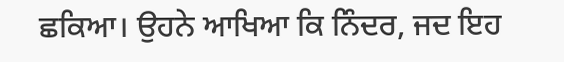ਛਕਿਆ। ਉਹਨੇ ਆਖਿਆ ਕਿ ਨਿੰਦਰ, ਜਦ ਇਹ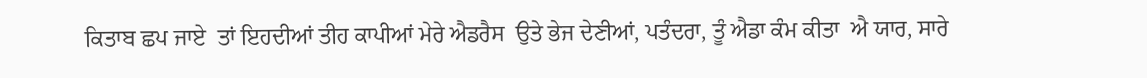ਕਿਤਾਬ ਛਪ ਜਾਏ  ਤਾਂ ਇਹਦੀਆਂ ਤੀਹ ਕਾਪੀਆਂ ਮੇਰੇ ਐਡਰੈਸ  ਉਤੇ ਭੇਜ ਦੇਣੀਆਂ, ਪਤੰਦਰਾ, ਤੂੰ ਐਡਾ ਕੰਮ ਕੀਤਾ  ਐ ਯਾਰ, ਸਾਰੇ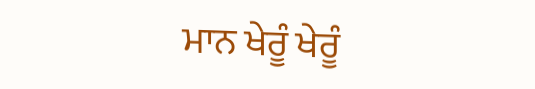ਮਾਨ ਖੇਰੂੰ ਖੇਰੂੰ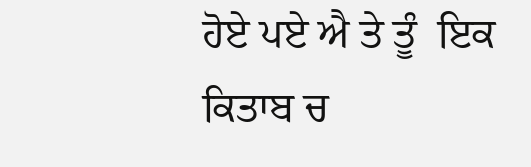ਹੋਏ ਪਏ ਐ ਤੇ ਤੂੰ  ਇਕ ਕਿਤਾਬ ਚ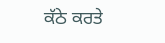ਕੱਠੇ ਕਰਤੇ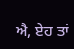ਐ, ਏਹ ਤਾਂ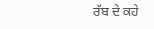ਰੱਬ ਦੇ ਕਹੇ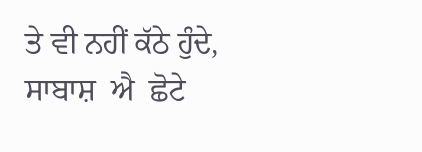ਤੇ ਵੀ ਨਹੀਂ ਕੱਠੇ ਹੁੰਦੇ,  ਸਾਬਾਸ਼  ਐ  ਛੋਟੇ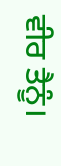ਵੀਰ ਤੈਨੂੰ।